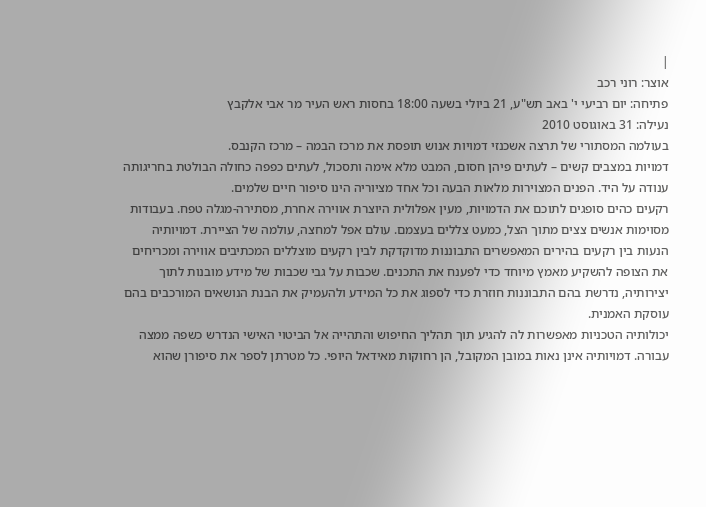|
אוצר: רוני רכב
פתיחה: יום רביעי י' באב תש"ע, 21 ביולי בשעה 18:00 בחסות ראש העיר מר אבי אלקבץ
נעילה: 31 באוגוסט 2010
בעולמה המסתורי של תרצה אשכנזי דמויות אנוש תופסת את מרכז הבמה – מרכז הקנבס.
דמויות במצבים קשים – לעתים פיהן חסום, המבט מלא אימה ותסכול, לעתים כפפה כחולה הבולטת בחריגותה ענודה על היד. הפנים המצוירות מלאות הבעה וכל אחד מציוריה הינו סיפור חיים שלמים.
רקעים כהים סופגים לתוכם את הדמויות, מעין אפלולית היוצרת אווירה אחרת, מסתירה-מגלה טפח. בעבודות מסוימות אנשים צצים מתוך הצל, כמעט צללים בעצמם. עולם אפל למחצה, עולמה של הציירת. דמויותיה הנעות בין רקעים בהירים המאפשרים התבוננות מדוקדקת לבין רקעים מוצללים המכתיבים אווירה ומכריחים את הצופה להשקיע מאמץ מיוחד כדי לפענח את התכנים. שכבות על גבי שכבות של מידע מובנות לתוך יצירותיה, נדרשת בהם התבוננות חוזרת כדי לספוג את כל המידע ולהעמיק את הבנת הנושאים המורכבים בהם עוסקת האמנית.
יכולותיה הטכניות מאפשרות לה להגיע תוך תהליך החיפוש והתהייה אל הביטוי האישי הנדרש כשפה ממצה עבורה. דמויותיה אינן נאות במובן המקובל, הן רחוקות מאידאל היופי. כל מטרתן לספר את סיפורן שהוא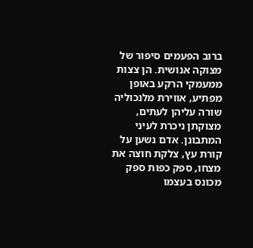ברוב הפעמים סיפור של מצוקה אנושית. הן צצות ממעמקי הרקע באופן מפתיע, אווירת מלנכוליה שורה עליהן לעתים, מצוקתן ניכרת לעיני המתבונן. אדם נשען על קורת עץ, צלקת חוצה את מצחו, ספק כפות ספק מכונס בעצמו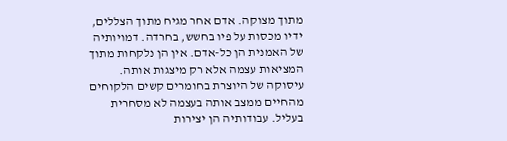מתוך מצוקה. אדם אחר מגיח מתוך הצללים, ידיו מכסות על פיו בחשש, בחרדה. דמויותיה של האמנית הן כל-אדם. אין הן נלקחות מתוך המציאות עצמה אלא רק מיצגות אותה.
עיסוקה של היוצרת בחומרים קשים הלקוחים מהחיים ממצב אותה בעצמה לא מסחרית בעליל. עבודותיה הן יצירות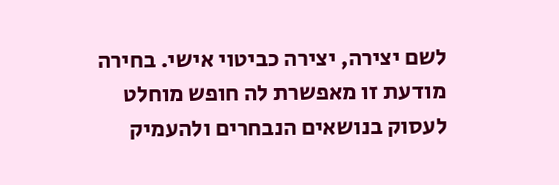לשם יצירה, יצירה כביטוי אישי. בחירה מודעת זו מאפשרת לה חופש מוחלט לעסוק בנושאים הנבחרים ולהעמיק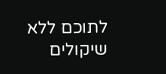לתוכם ללא שיקולים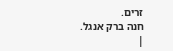זרים.
חנה ברק אנגל.
|